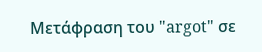Μετάφραση του "argot" σε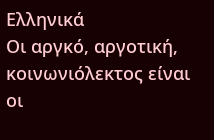Ελληνικά
Οι αργκό, αργοτική, κοινωνιόλεκτος είναι οι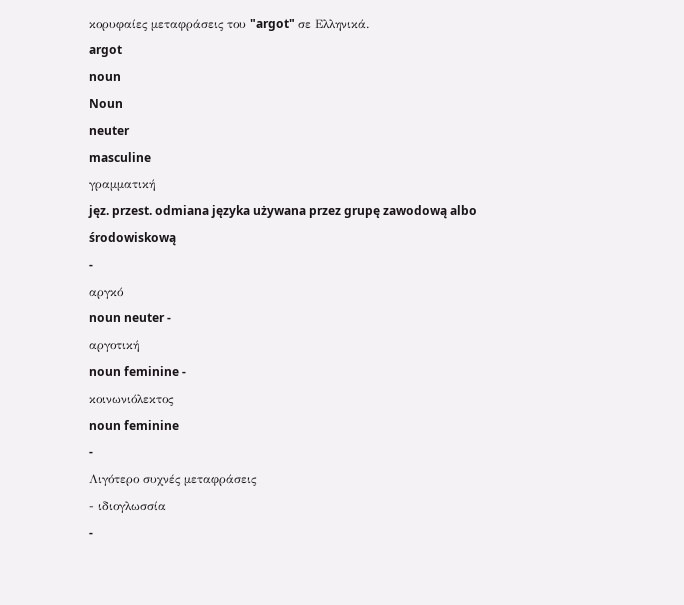κορυφαίες μεταφράσεις του "argot" σε Ελληνικά.
argot
noun
Noun
neuter
masculine
γραμματική
jęz. przest. odmiana języka używana przez grupę zawodową albo środowiskową
-
αργκό
noun neuter -
αργοτική
noun feminine -
κοινωνιόλεκτος
noun feminine
-
Λιγότερο συχνές μεταφράσεις
- ιδιογλωσσία
-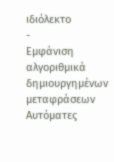ιδιόλεκτο
-
Εμφάνιση αλγοριθμικά δημιουργημένων μεταφράσεων
Αυτόματες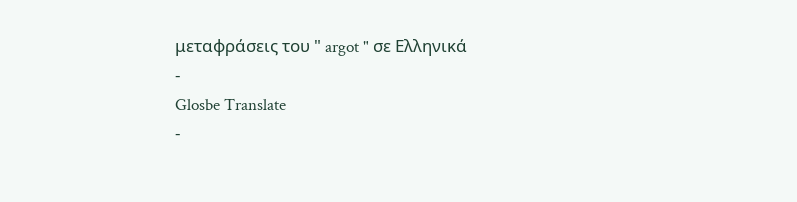μεταφράσεις του " argot " σε Ελληνικά
-
Glosbe Translate
-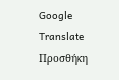Google Translate
Προσθήκη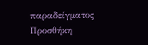παραδείγματος
Προσθήκη